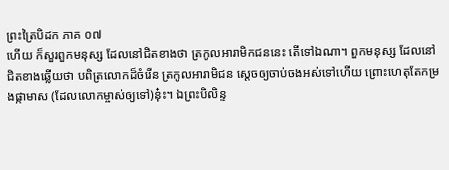ព្រះត្រៃបិដក ភាគ ០៧
ហើយ ក៏សួរពួកមនុស្ស ដែលនៅជិតខាងថា ត្រកូលអារាមិកជននេះ តើទៅឯណា។ ពួកមនុស្ស ដែលនៅជិតខាងឆ្លើយថា បពិត្រលោកដ៏ចំរើន ត្រកូលអារាមិជន ស្តេចឲ្យចាប់ចងអស់ទៅហើយ ព្រោះហេតុតែកម្រងផ្កាមាស (ដែលលោកម្ចាស់ឲ្យទៅ)នុ៎ះ។ ឯព្រះបិលិន្ទ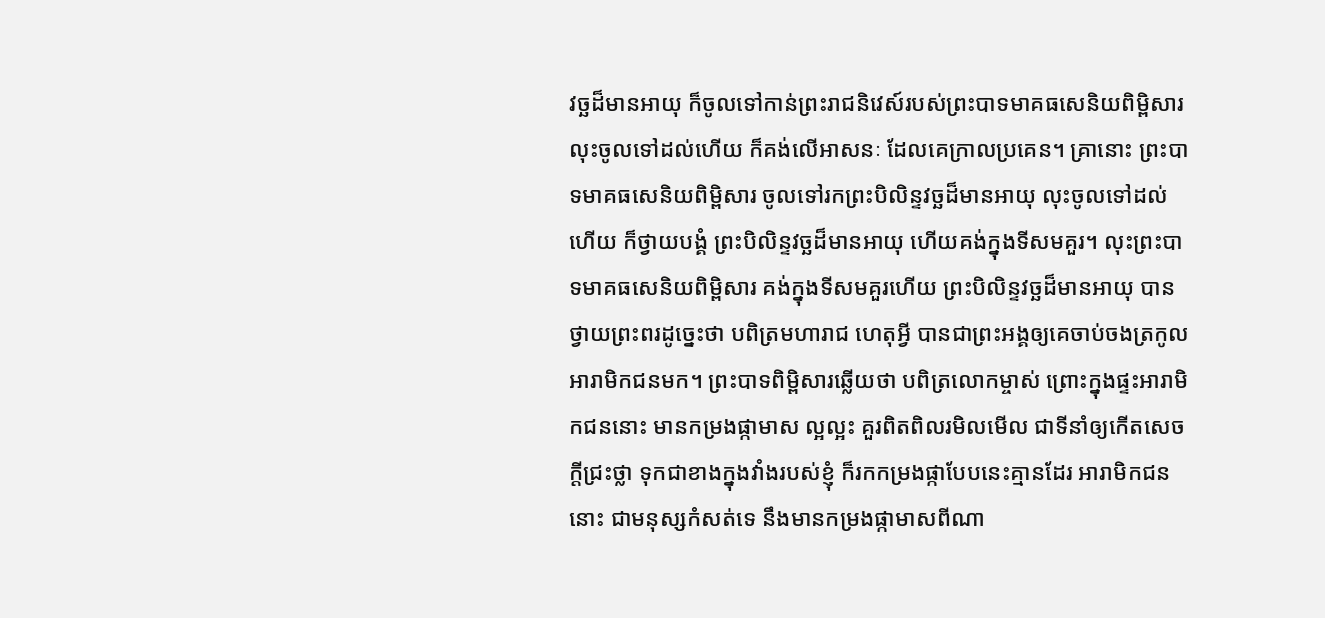វច្ឆដ៏មានអាយុ ក៏ចូលទៅកាន់ព្រះរាជនិវេស៍របស់ព្រះបាទមាគធសេនិយពិម្ពិសារ លុះចូលទៅដល់ហើយ ក៏គង់លើអាសនៈ ដែលគេក្រាលប្រគេន។ គ្រានោះ ព្រះបាទមាគធសេនិយពិម្ពិសារ ចូលទៅរកព្រះបិលិន្ទវច្ឆដ៏មានអាយុ លុះចូលទៅដល់ហើយ ក៏ថ្វាយបង្គំ ព្រះបិលិន្ទវច្ឆដ៏មានអាយុ ហើយគង់ក្នុងទីសមគួរ។ លុះព្រះបាទមាគធសេនិយពិម្ពិសារ គង់ក្នុងទីសមគួរហើយ ព្រះបិលិន្ទវច្ឆដ៏មានអាយុ បានថ្វាយព្រះពរដូច្នេះថា បពិត្រមហារាជ ហេតុអ្វី បានជាព្រះអង្គឲ្យគេចាប់ចងត្រកូលអារាមិកជនមក។ ព្រះបាទពិម្ពិសារឆ្លើយថា បពិត្រលោកម្ចាស់ ព្រោះក្នុងផ្ទះអារាមិកជននោះ មានកម្រងផ្កាមាស ល្អល្អះ គួរពិតពិលរមិលមើល ជាទីនាំឲ្យកើតសេចក្តីជ្រះថ្លា ទុកជាខាងក្នុងវាំងរបស់ខ្ញុំ ក៏រកកម្រងផ្កាបែបនេះគ្មានដែរ អារាមិកជននោះ ជាមនុស្សកំសត់ទេ នឹងមានកម្រងផ្កាមាសពីណា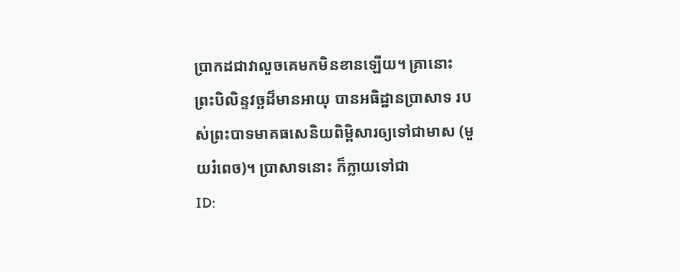ប្រាកដជាវាលួចគេមកមិនខានឡើយ។ គ្រានោះ ព្រះបិលិន្ទវច្ឆដ៏មានអាយុ បានអធិដ្ឋានប្រាសាទ របស់ព្រះបាទមាគធសេនិយពិម្ពិសារឲ្យទៅជាមាស (មួយរំពេច)។ ប្រាសាទនោះ ក៏ក្លាយទៅជា
ID: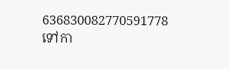636830082770591778
ទៅកា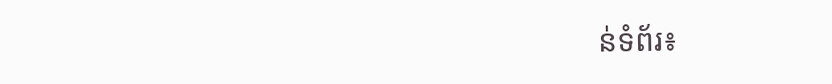ន់ទំព័រ៖